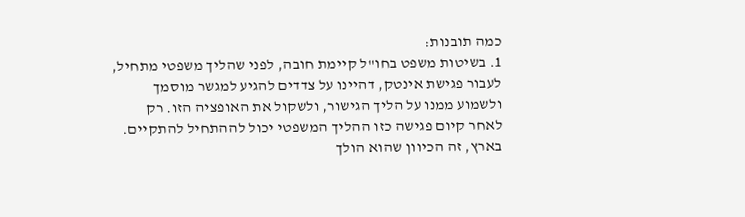כמה תובנות:
1. בשיטות משפט בחו"ל קיימת חובה, לפני שהליך משפטי מתחיל, לעבור פגישת אינטק, דהיינו על צדדים להגיע למגשר מוסמך ולשמוע ממנו על הליך הגישור, ולשקול את האופציה הזו. רק לאחר קיום פגישה כזו ההליך המשפטי יכול לההתחיל להתקיים. בארץ, זה הכיוון שהוא הולך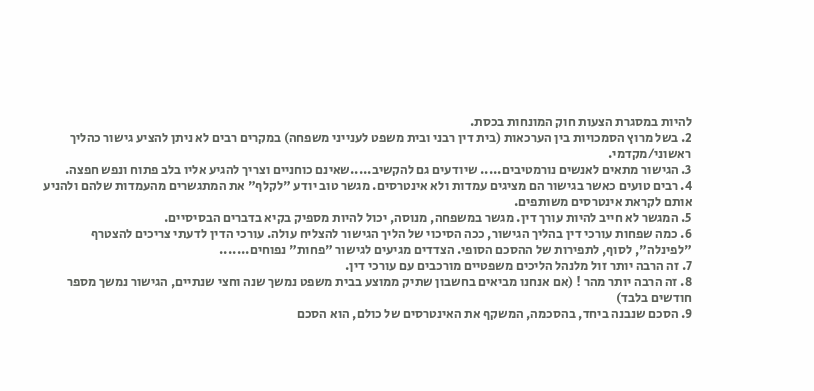להיות במסגרת הצעות חוק המונחות בכסת.
2. בשל מרוץ הסמכויות בין הערכאות (בית דין רבני ובית משפט לענייני משפחה) במקרים רבים לא ניתן להציע גישור כהליך ראשוני/מקדמי.
3. הגישור מתאים לאנשים נורמטיבים..... שיודעים גם להקשיב.....שאינם כוחניים וצריך להגיע אליו בלב פתוח ונפש חפצה.
4. רבים טועים כאשר בגישור הם מציגים עמדות ולא אינטרסים. מגשר טוב יודע "לקלף" את המתגשרים מהעמדות שלהם ולהניע אותם לקראת אינטרסים משותפים.
5. המגשר לא חייב להיות עורך דין. מגשר במשפחה, מנוסה, יכול להיות מספיק בקיא בדברים הבסיסיים.
6. כמה שפחות עורכי דין בהליך הגישור, ככה הסיכוי של הליך הגישור להצליח עולה. עורכי הדין לדעתי צריכים להצטרף "לפינלה", לסוף, לתפירות של ההסכם הסופי. הצדדים מגיעים לגישור "פחות" נפוחים.......
7. זה הרבה יותר זול מלנהל הליכים משפטיים מורכבים עם עורכי דין.
8. זה הרבה יותר מהר ! (אם אנחנו מביאים בחשבון שתיק ממוצע בבית משפט נמשך שנה וחצי שנתיים, הגישור נמשך מספר חודשים בלבד)
9. הסכם שנבנה ביחד, בהסכמה, המשקף את האינטרסים של כולם, הוא הסכם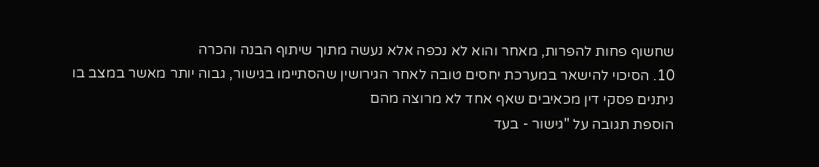שחשוף פחות להפרות, מאחר והוא לא נכפה אלא נעשה מתוך שיתוף הבנה והכרה
10. הסיכוי להישאר במערכת יחסים טובה לאחר הגירושין שהסתיימו בגישור, גבוה יותר מאשר במצב בו ניתנים פסקי דין מכאיבים שאף אחד לא מרוצה מהם
הוספת תגובה על "גישור - בעד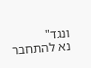ונגד"
נא להתחבר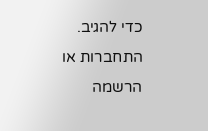כדי להגיב.
התחברות או הרשמה